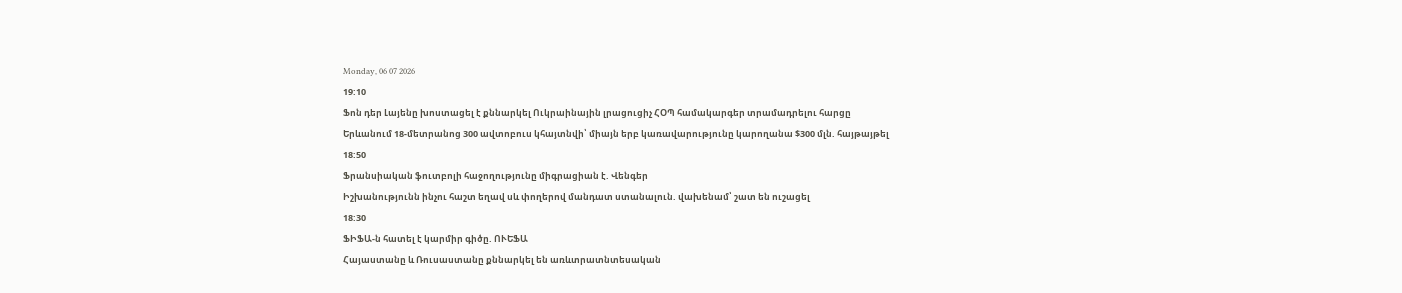Monday, 06 07 2026
19:10
Ֆոն դեր Լայենը խոստացել է քննարկել Ուկրաինային լրացուցիչ ՀՕՊ համակարգեր տրամադրելու հարցը
Երևանում 18-մետրանոց 300 ավտոբուս կհայտնվի՝ միայն երբ կառավարությունը կարողանա $300 մլն. հայթայթել
18:50
Ֆրանսիական ֆուտբոլի հաջողությունը միգրացիան է. Վենգեր
Իշխանությունն ինչու հաշտ եղավ սև փողերով մանդատ ստանալուն. վախենամ՝ շատ են ուշացել
18:30
ՖԻՖԱ-ն հատել է կարմիր գիծը. ՈՒԵՖԱ
Հայաստանը և Ռուսաստանը քննարկել են առևտրատնտեսական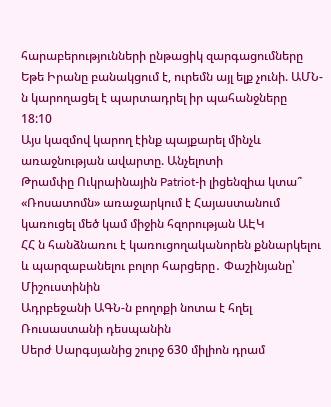հարաբերությունների ընթացիկ զարգացումները
Եթե Իրանը բանակցում է, ուրեմն այլ ելք չունի. ԱՄՆ-ն կարողացել է պարտադրել իր պահանջները
18:10
Այս կազմով կարող էինք պայքարել մինչև առաջնության ավարտը. Անչելոտի
Թրամփը Ուկրաինային Patriot-ի լիցենզիա կտա՞
«Ռոսատոմն» առաջարկում է Հայաստանում կառուցել մեծ կամ միջին հզորության ԱԷԿ
ՀՀ ն հանձնառու է կառուցողականորեն քննարկելու և պարզաբանելու բոլոր հարցերը․ Փաշինյանը՝ Միշուստինին
Ադրբեջանի ԱԳՆ-ն բողոքի նոտա է հղել Ռուսաստանի դեսպանին
Սերժ Սարգսյանից շուրջ 630 միլիոն դրամ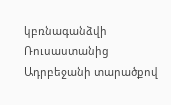կբռնագանձվի
Ռուսաստանից Ադրբեջանի տարածքով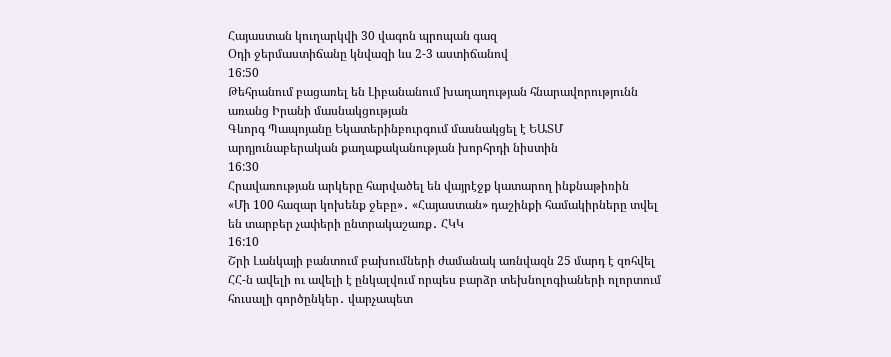Հայաստան կուղարկվի 30 վագոն պրոպան գազ
Օդի ջերմաստիճանը կնվազի ևս 2-3 աստիճանով
16:50
Թեհրանում բացառել են Լիբանանում խաղաղության հնարավորությունն առանց Իրանի մասնակցության
Գևորգ Պապոյանը Եկատերինբուրգում մասնակցել է ԵԱՏՄ արդյունաբերական քաղաքականության խորհրդի նիստին
16:30
Հրավառության արկերը հարվածել են վայրէջք կատարող ինքնաթիռին
«Մի 100 հազար կոխենք ջեբը»․ «Հայաստան» դաշինքի համակիրները տվել են տարբեր չափերի ընտրակաշառք․ ՀԿԿ
16:10
Շրի Լանկայի բանտում բախումների ժամանակ առնվազն 25 մարդ է զոհվել
ՀՀ-ն ավելի ու ավելի է ընկալվում որպես բարձր տեխնոլոգիաների ոլորտում հուսալի գործընկեր․ վարչապետ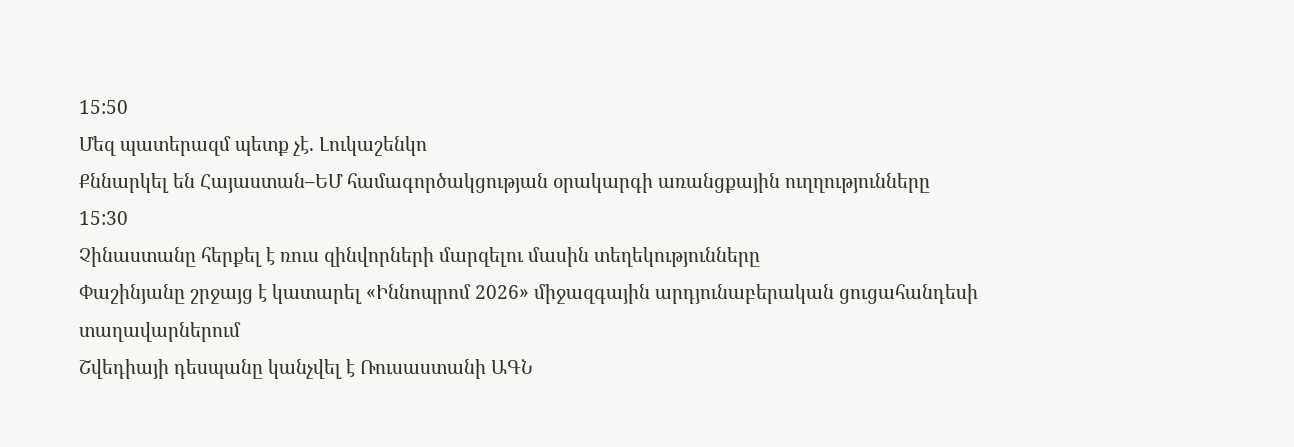15:50
Մեզ պատերազմ պետք չէ. Լուկաշենկո
Քննարկել են Հայաստան–ԵՄ համագործակցության օրակարգի առանցքային ուղղությունները
15:30
Չինաստանը հերքել է ռուս զինվորների մարզելու մասին տեղեկությունները
Փաշինյանը շրջայց է կատարել «Իննոպրոմ 2026» միջազգային արդյունաբերական ցուցահանդեսի տաղավարներում
Շվեդիայի դեսպանը կանչվել է Ռուսաստանի ԱԳՆ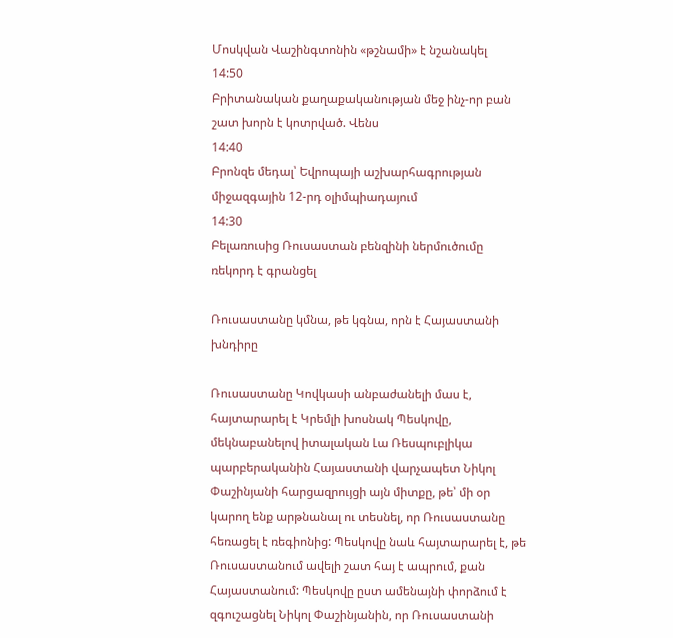Մոսկվան Վաշինգտոնին «թշնամի» է նշանակել
14:50
Բրիտանական քաղաքականության մեջ ինչ-որ բան շատ խորն է կոտրված. Վենս
14:40
Բրոնզե մեդալ՝ Եվրոպայի աշխարհագրության միջազգային 12-րդ օլիմպիադայում
14:30
Բելառուսից Ռուսաստան բենզինի ներմուծումը ռեկորդ է գրանցել

Ռուսաստանը կմնա, թե կգնա, որն է Հայաստանի խնդիրը

Ռուսաստանը Կովկասի անբաժանելի մաս է, հայտարարել է Կրեմլի խոսնակ Պեսկովը, մեկնաբանելով իտալական Լա Ռեսպուբլիկա պարբերականին Հայաստանի վարչապետ Նիկոլ Փաշինյանի հարցազրույցի այն միտքը, թե՝ մի օր կարող ենք արթնանալ ու տեսնել, որ Ռուսաստանը հեռացել է ռեգիոնից: Պեսկովը նաև հայտարարել է, թե Ռուսաստանում ավելի շատ հայ է ապրում, քան Հայաստանում: Պեսկովը ըստ ամենայնի փորձում է զգուշացնել Նիկոլ Փաշինյանին, որ Ռուսաստանի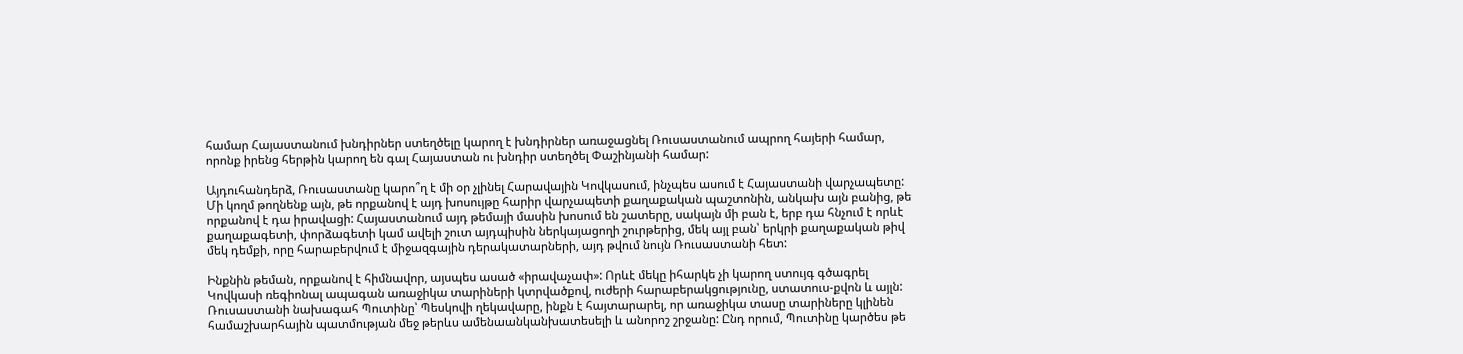համար Հայաստանում խնդիրներ ստեղծելը կարող է խնդիրներ առաջացնել Ռուսաստանում ապրող հայերի համար, որոնք իրենց հերթին կարող են գալ Հայաստան ու խնդիր ստեղծել Փաշինյանի համար:

Այդուհանդերձ, Ռուսաստանը կարո՞ղ է մի օր չլինել Հարավային Կովկասում, ինչպես ասում է Հայաստանի վարչապետը: Մի կողմ թողնենք այն, թե որքանով է այդ խոսույթը հարիր վարչապետի քաղաքական պաշտոնին, անկախ այն բանից, թե որքանով է դա իրավացի: Հայաստանում այդ թեմայի մասին խոսում են շատերը, սակայն մի բան է, երբ դա հնչում է որևէ քաղաքագետի, փորձագետի կամ ավելի շուտ այդպիսին ներկայացողի շուրթերից, մեկ այլ բան՝ երկրի քաղաքական թիվ մեկ դեմքի, որը հարաբերվում է միջազգային դերակատարների, այդ թվում նույն Ռուսաստանի հետ:

Ինքնին թեման, որքանով է հիմնավոր, այսպես ասած «իրավաչափ»: Որևէ մեկը իհարկե չի կարող ստույգ գծագրել Կովկասի ռեգիոնալ ապագան առաջիկա տարիների կտրվածքով, ուժերի հարաբերակցությունը, ստատուս-քվոն և այլն: Ռուսաստանի նախագահ Պուտինը՝ Պեսկովի ղեկավարը, ինքն է հայտարարել, որ առաջիկա տասը տարիները կլինեն համաշխարհային պատմության մեջ թերևս ամենաանկանխատեսելի և անորոշ շրջանը: Ընդ որում, Պուտինը կարծես թե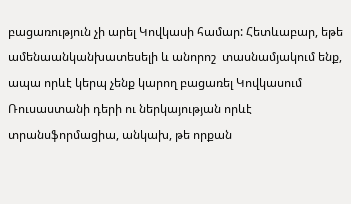բացառություն չի արել Կովկասի համար: Հետևաբար, եթե ամենաանկանխատեսելի և անորոշ  տասնամյակում ենք, ապա որևէ կերպ չենք կարող բացառել Կովկասում Ռուսաստանի դերի ու ներկայության որևէ տրանսֆորմացիա, անկախ, թե որքան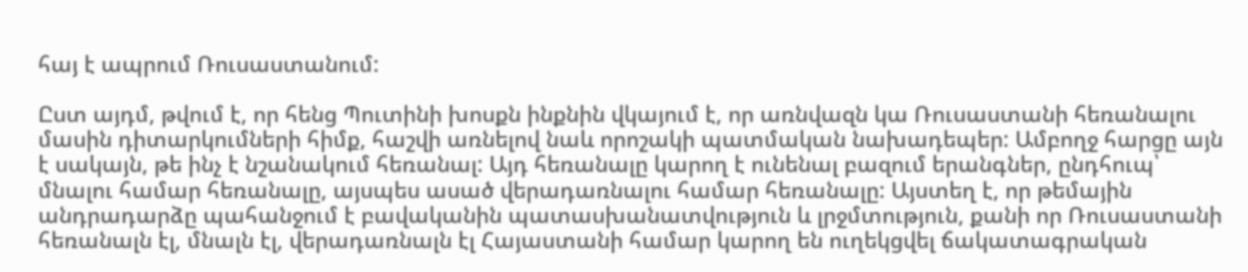հայ է ապրում Ռուսաստանում:

Ըստ այդմ, թվում է, որ հենց Պուտինի խոսքն ինքնին վկայում է, որ առնվազն կա Ռուսաստանի հեռանալու մասին դիտարկումների հիմք, հաշվի առնելով նաև որոշակի պատմական նախադեպեր: Ամբողջ հարցը այն է սակայն, թե ինչ է նշանակում հեռանալ: Այդ հեռանալը կարող է ունենալ բազում երանգներ, ընդհուպ՝ մնալու համար հեռանալը, այսպես ասած վերադառնալու համար հեռանալը: Այստեղ է, որ թեմային անդրադարձը պահանջում է բավականին պատասխանատվություն և լրջմտություն, քանի որ Ռուսաստանի հեռանալն էլ, մնալն էլ, վերադառնալն էլ Հայաստանի համար կարող են ուղեկցվել ճակատագրական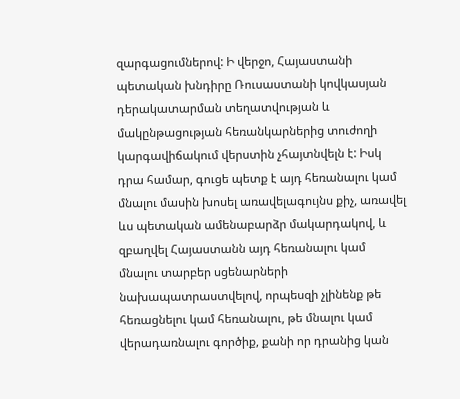զարգացումներով: Ի վերջո, Հայաստանի պետական խնդիրը Ռուսաստանի կովկասյան դերակատարման տեղատվության և մակընթացության հեռանկարներից տուժողի կարգավիճակում վերստին չհայտնվելն է: Իսկ դրա համար, գուցե պետք է այդ հեռանալու կամ մնալու մասին խոսել առավելագույնս քիչ, առավել ևս պետական ամենաբարձր մակարդակով, և զբաղվել Հայաստանն այդ հեռանալու կամ մնալու տարբեր սցենարների նախապատրաստվելով, որպեսզի չլինենք թե հեռացնելու կամ հեռանալու, թե մնալու կամ վերադառնալու գործիք, քանի որ դրանից կան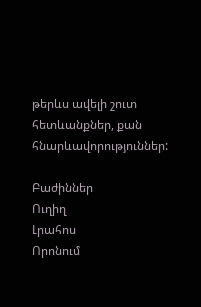թերևս ավելի շուտ հետևանքներ, քան հնարևավորություններ:

Բաժիններ
Ուղիղ
Լրահոս
Որոնում